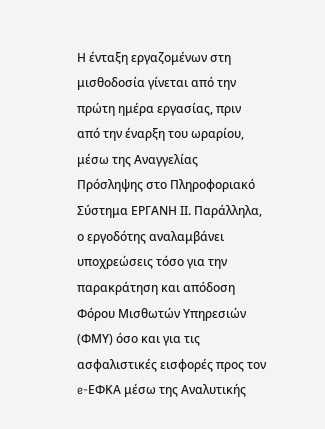Η ένταξη εργαζομένων στη μισθοδοσία γίνεται από την πρώτη ημέρα εργασίας, πριν από την έναρξη του ωραρίου, μέσω της Αναγγελίας Πρόσληψης στο Πληροφοριακό Σύστημα ΕΡΓΑΝΗ ΙΙ. Παράλληλα, ο εργοδότης αναλαμβάνει υποχρεώσεις τόσο για την παρακράτηση και απόδοση Φόρου Μισθωτών Υπηρεσιών (ΦΜΥ) όσο και για τις ασφαλιστικές εισφορές προς τον e-ΕΦΚΑ μέσω της Αναλυτικής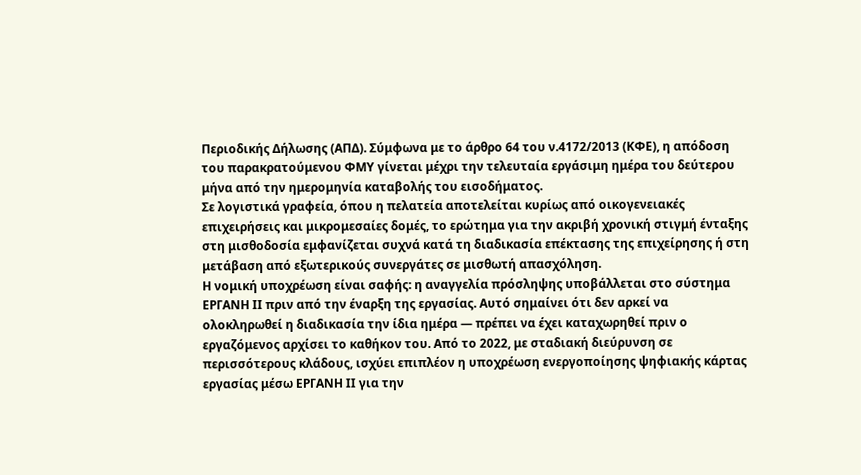Περιοδικής Δήλωσης (ΑΠΔ). Σύμφωνα με το άρθρο 64 του ν.4172/2013 (ΚΦΕ), η απόδοση του παρακρατούμενου ΦΜΥ γίνεται μέχρι την τελευταία εργάσιμη ημέρα του δεύτερου μήνα από την ημερομηνία καταβολής του εισοδήματος.
Σε λογιστικά γραφεία, όπου η πελατεία αποτελείται κυρίως από οικογενειακές επιχειρήσεις και μικρομεσαίες δομές, το ερώτημα για την ακριβή χρονική στιγμή ένταξης στη μισθοδοσία εμφανίζεται συχνά κατά τη διαδικασία επέκτασης της επιχείρησης ή στη μετάβαση από εξωτερικούς συνεργάτες σε μισθωτή απασχόληση.
Η νομική υποχρέωση είναι σαφής: η αναγγελία πρόσληψης υποβάλλεται στο σύστημα ΕΡΓΑΝΗ ΙΙ πριν από την έναρξη της εργασίας. Αυτό σημαίνει ότι δεν αρκεί να ολοκληρωθεί η διαδικασία την ίδια ημέρα — πρέπει να έχει καταχωρηθεί πριν ο εργαζόμενος αρχίσει το καθήκον του. Από το 2022, με σταδιακή διεύρυνση σε περισσότερους κλάδους, ισχύει επιπλέον η υποχρέωση ενεργοποίησης ψηφιακής κάρτας εργασίας μέσω ΕΡΓΑΝΗ ΙΙ για την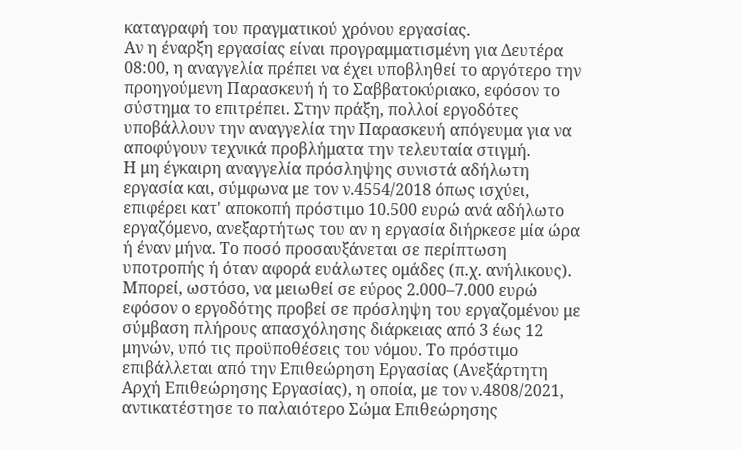καταγραφή του πραγματικού χρόνου εργασίας.
Αν η έναρξη εργασίας είναι προγραμματισμένη για Δευτέρα 08:00, η αναγγελία πρέπει να έχει υποβληθεί το αργότερο την προηγούμενη Παρασκευή ή το Σαββατοκύριακο, εφόσον το σύστημα το επιτρέπει. Στην πράξη, πολλοί εργοδότες υποβάλλουν την αναγγελία την Παρασκευή απόγευμα για να αποφύγουν τεχνικά προβλήματα την τελευταία στιγμή.
Η μη έγκαιρη αναγγελία πρόσληψης συνιστά αδήλωτη εργασία και, σύμφωνα με τον ν.4554/2018 όπως ισχύει, επιφέρει κατ' αποκοπή πρόστιμο 10.500 ευρώ ανά αδήλωτο εργαζόμενο, ανεξαρτήτως του αν η εργασία διήρκεσε μία ώρα ή έναν μήνα. Το ποσό προσαυξάνεται σε περίπτωση υποτροπής ή όταν αφορά ευάλωτες ομάδες (π.χ. ανήλικους). Μπορεί, ωστόσο, να μειωθεί σε εύρος 2.000–7.000 ευρώ εφόσον ο εργοδότης προβεί σε πρόσληψη του εργαζομένου με σύμβαση πλήρους απασχόλησης διάρκειας από 3 έως 12 μηνών, υπό τις προϋποθέσεις του νόμου. Το πρόστιμο επιβάλλεται από την Επιθεώρηση Εργασίας (Ανεξάρτητη Αρχή Επιθεώρησης Εργασίας), η οποία, με τον ν.4808/2021, αντικατέστησε το παλαιότερο Σώμα Επιθεώρησης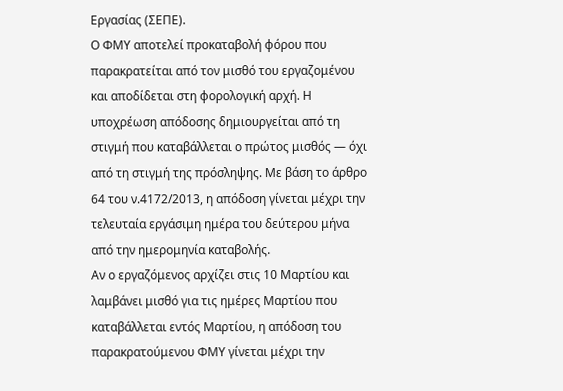Εργασίας (ΣΕΠΕ).
Ο ΦΜΥ αποτελεί προκαταβολή φόρου που παρακρατείται από τον μισθό του εργαζομένου και αποδίδεται στη φορολογική αρχή. Η υποχρέωση απόδοσης δημιουργείται από τη στιγμή που καταβάλλεται ο πρώτος μισθός — όχι από τη στιγμή της πρόσληψης. Με βάση το άρθρο 64 του ν.4172/2013, η απόδοση γίνεται μέχρι την τελευταία εργάσιμη ημέρα του δεύτερου μήνα από την ημερομηνία καταβολής.
Αν ο εργαζόμενος αρχίζει στις 10 Μαρτίου και λαμβάνει μισθό για τις ημέρες Μαρτίου που καταβάλλεται εντός Μαρτίου, η απόδοση του παρακρατούμενου ΦΜΥ γίνεται μέχρι την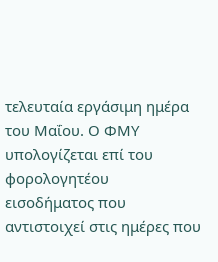τελευταία εργάσιμη ημέρα του Μαΐου. Ο ΦΜΥ υπολογίζεται επί του φορολογητέου εισοδήματος που αντιστοιχεί στις ημέρες που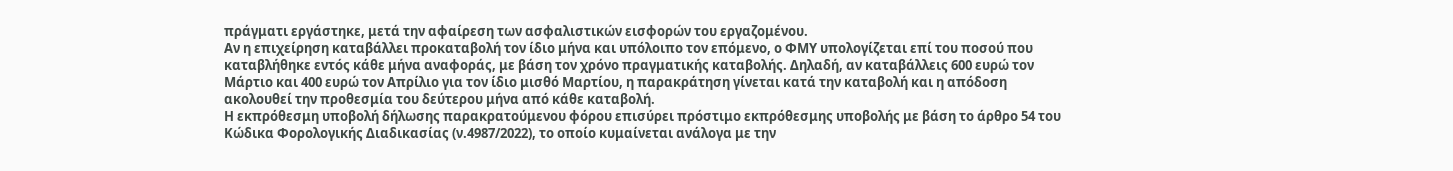πράγματι εργάστηκε, μετά την αφαίρεση των ασφαλιστικών εισφορών του εργαζομένου.
Αν η επιχείρηση καταβάλλει προκαταβολή τον ίδιο μήνα και υπόλοιπο τον επόμενο, ο ΦΜΥ υπολογίζεται επί του ποσού που καταβλήθηκε εντός κάθε μήνα αναφοράς, με βάση τον χρόνο πραγματικής καταβολής. Δηλαδή, αν καταβάλλεις 600 ευρώ τον Μάρτιο και 400 ευρώ τον Απρίλιο για τον ίδιο μισθό Μαρτίου, η παρακράτηση γίνεται κατά την καταβολή και η απόδοση ακολουθεί την προθεσμία του δεύτερου μήνα από κάθε καταβολή.
Η εκπρόθεσμη υποβολή δήλωσης παρακρατούμενου φόρου επισύρει πρόστιμο εκπρόθεσμης υποβολής με βάση το άρθρο 54 του Κώδικα Φορολογικής Διαδικασίας (ν.4987/2022), το οποίο κυμαίνεται ανάλογα με την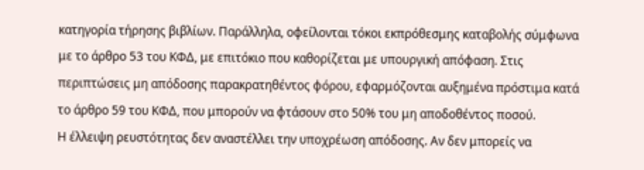κατηγορία τήρησης βιβλίων. Παράλληλα, οφείλονται τόκοι εκπρόθεσμης καταβολής σύμφωνα με το άρθρο 53 του ΚΦΔ, με επιτόκιο που καθορίζεται με υπουργική απόφαση. Στις περιπτώσεις μη απόδοσης παρακρατηθέντος φόρου, εφαρμόζονται αυξημένα πρόστιμα κατά το άρθρο 59 του ΚΦΔ, που μπορούν να φτάσουν στο 50% του μη αποδοθέντος ποσού.
Η έλλειψη ρευστότητας δεν αναστέλλει την υποχρέωση απόδοσης. Αν δεν μπορείς να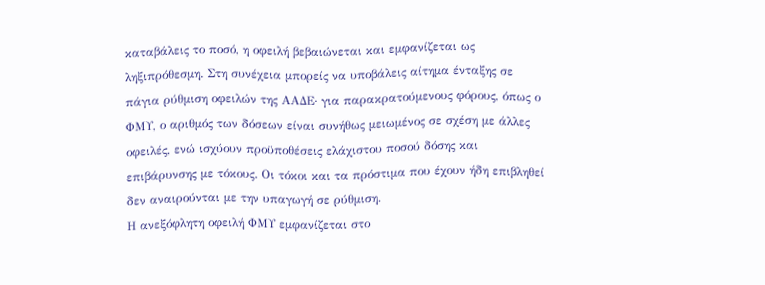καταβάλεις το ποσό, η οφειλή βεβαιώνεται και εμφανίζεται ως ληξιπρόθεσμη. Στη συνέχεια μπορείς να υποβάλεις αίτημα ένταξης σε πάγια ρύθμιση οφειλών της ΑΑΔΕ· για παρακρατούμενους φόρους, όπως ο ΦΜΥ, ο αριθμός των δόσεων είναι συνήθως μειωμένος σε σχέση με άλλες οφειλές, ενώ ισχύουν προϋποθέσεις ελάχιστου ποσού δόσης και επιβάρυνσης με τόκους. Οι τόκοι και τα πρόστιμα που έχουν ήδη επιβληθεί δεν αναιρούνται με την υπαγωγή σε ρύθμιση.
Η ανεξόφλητη οφειλή ΦΜΥ εμφανίζεται στο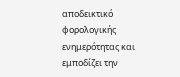αποδεικτικό φορολογικής ενημερότητας και εμποδίζει την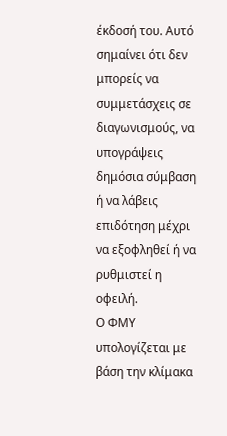έκδοσή του. Αυτό σημαίνει ότι δεν μπορείς να συμμετάσχεις σε διαγωνισμούς, να υπογράψεις δημόσια σύμβαση ή να λάβεις επιδότηση μέχρι να εξοφληθεί ή να ρυθμιστεί η οφειλή.
Ο ΦΜΥ υπολογίζεται με βάση την κλίμακα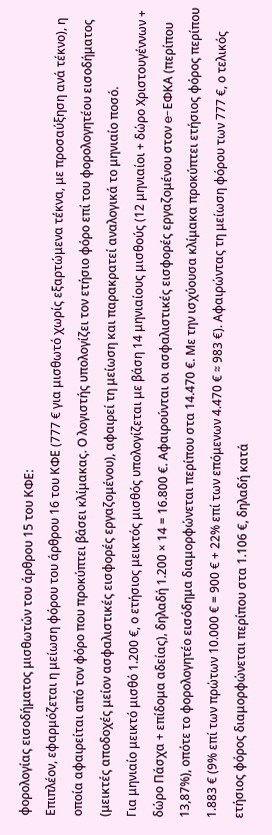φορολογίας εισοδήματος μισθωτών του άρθρου 15 του ΚΦΕ:
Επιπλέον, εφαρμόζεται η μείωση φόρου του άρθρου 16 του ΚΦΕ (777 € για μισθωτό χωρίς εξαρτώμενα τέκνα, με προσαύξηση ανά τέκνο), η οποία αφαιρείται από τον φόρο που προκύπτει βάσει κλίμακας. Ο λογιστής υπολογίζει τον ετήσιο φόρο επί του φορολογητέου εισοδήματος (μεικτές αποδοχές μείον ασφαλιστικές εισφορές εργαζομένου), αφαιρεί τη μείωση και παρακρατεί αναλογικά το μηνιαίο ποσό.
Για μηνιαίο μεικτό μισθό 1.200 €, ο ετήσιος μεικτός μισθός υπολογίζεται με βάση 14 μηνιαίους μισθούς (12 μηνιαίοι + δώρο Χριστουγέννων + δώρο Πάσχα + επίδομα αδείας), δηλαδή 1.200 × 14 = 16.800 €. Αφαιρούνται οι ασφαλιστικές εισφορές εργαζομένου στον e-ΕΦΚΑ (περίπου 13,87%), οπότε το φορολογητέο εισόδημα διαμορφώνεται περίπου στα 14.470 €. Με την ισχύουσα κλίμακα προκύπτει ετήσιος φόρος περίπου 1.883 € (9% επί των πρώτων 10.000 € = 900 € + 22% επί των επόμενων 4.470 € ≈ 983 €). Αφαιρώντας τη μείωση φόρου των 777 €, ο τελικός ετήσιος φόρος διαμορφώνεται περίπου στα 1.106 €, δηλαδή κατά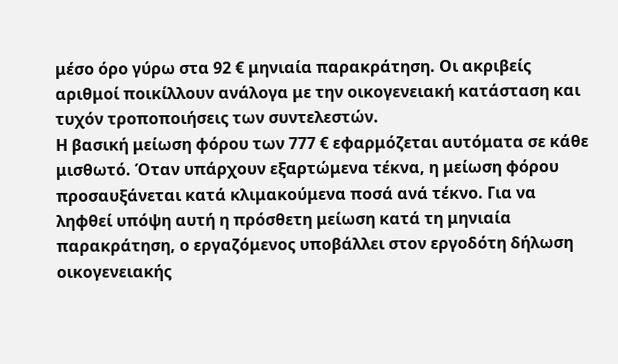μέσο όρο γύρω στα 92 € μηνιαία παρακράτηση. Οι ακριβείς αριθμοί ποικίλλουν ανάλογα με την οικογενειακή κατάσταση και τυχόν τροποποιήσεις των συντελεστών.
Η βασική μείωση φόρου των 777 € εφαρμόζεται αυτόματα σε κάθε μισθωτό. Όταν υπάρχουν εξαρτώμενα τέκνα, η μείωση φόρου προσαυξάνεται κατά κλιμακούμενα ποσά ανά τέκνο. Για να ληφθεί υπόψη αυτή η πρόσθετη μείωση κατά τη μηνιαία παρακράτηση, ο εργαζόμενος υποβάλλει στον εργοδότη δήλωση οικογενειακής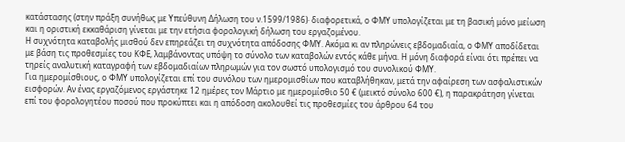κατάστασης (στην πράξη συνήθως με Υπεύθυνη Δήλωση του ν.1599/1986)· διαφορετικά, ο ΦΜΥ υπολογίζεται με τη βασική μόνο μείωση και η οριστική εκκαθάριση γίνεται με την ετήσια φορολογική δήλωση του εργαζομένου.
Η συχνότητα καταβολής μισθού δεν επηρεάζει τη συχνότητα απόδοσης ΦΜΥ. Ακόμα κι αν πληρώνεις εβδομαδιαία, ο ΦΜΥ αποδίδεται με βάση τις προθεσμίες του ΚΦΕ, λαμβάνοντας υπόψη το σύνολο των καταβολών εντός κάθε μήνα. Η μόνη διαφορά είναι ότι πρέπει να τηρείς αναλυτική καταγραφή των εβδομαδιαίων πληρωμών για τον σωστό υπολογισμό του συνολικού ΦΜΥ.
Για ημερομίσθιους, ο ΦΜΥ υπολογίζεται επί του συνόλου των ημερομισθίων που καταβλήθηκαν, μετά την αφαίρεση των ασφαλιστικών εισφορών. Αν ένας εργαζόμενος εργάστηκε 12 ημέρες τον Μάρτιο με ημερομίσθιο 50 € (μεικτό σύνολο 600 €), η παρακράτηση γίνεται επί του φορολογητέου ποσού που προκύπτει και η απόδοση ακολουθεί τις προθεσμίες του άρθρου 64 του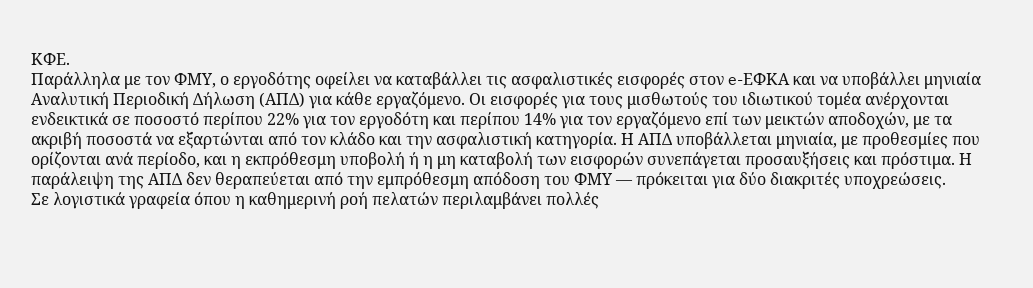ΚΦΕ.
Παράλληλα με τον ΦΜΥ, ο εργοδότης οφείλει να καταβάλλει τις ασφαλιστικές εισφορές στον e-ΕΦΚΑ και να υποβάλλει μηνιαία Αναλυτική Περιοδική Δήλωση (ΑΠΔ) για κάθε εργαζόμενο. Οι εισφορές για τους μισθωτούς του ιδιωτικού τομέα ανέρχονται ενδεικτικά σε ποσοστό περίπου 22% για τον εργοδότη και περίπου 14% για τον εργαζόμενο επί των μεικτών αποδοχών, με τα ακριβή ποσοστά να εξαρτώνται από τον κλάδο και την ασφαλιστική κατηγορία. Η ΑΠΔ υποβάλλεται μηνιαία, με προθεσμίες που ορίζονται ανά περίοδο, και η εκπρόθεσμη υποβολή ή η μη καταβολή των εισφορών συνεπάγεται προσαυξήσεις και πρόστιμα. Η παράλειψη της ΑΠΔ δεν θεραπεύεται από την εμπρόθεσμη απόδοση του ΦΜΥ — πρόκειται για δύο διακριτές υποχρεώσεις.
Σε λογιστικά γραφεία όπου η καθημερινή ροή πελατών περιλαμβάνει πολλές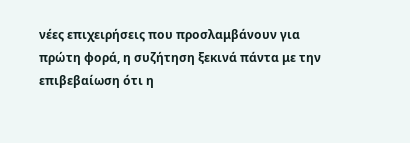νέες επιχειρήσεις που προσλαμβάνουν για πρώτη φορά, η συζήτηση ξεκινά πάντα με την επιβεβαίωση ότι η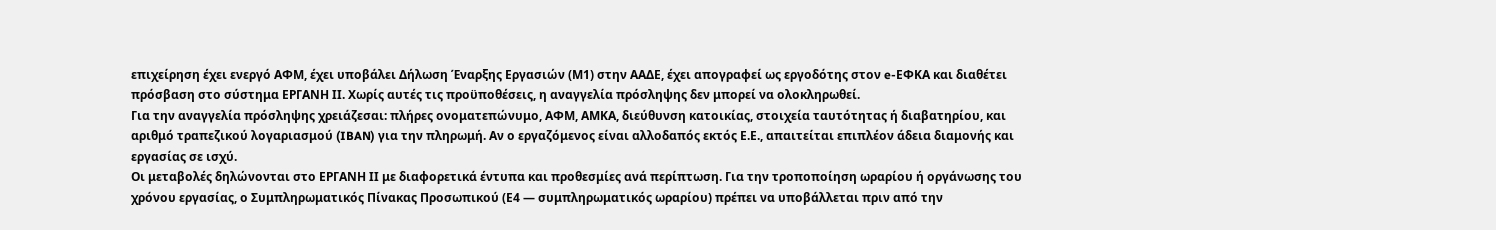επιχείρηση έχει ενεργό ΑΦΜ, έχει υποβάλει Δήλωση Έναρξης Εργασιών (Μ1) στην ΑΑΔΕ, έχει απογραφεί ως εργοδότης στον e-ΕΦΚΑ και διαθέτει πρόσβαση στο σύστημα ΕΡΓΑΝΗ ΙΙ. Χωρίς αυτές τις προϋποθέσεις, η αναγγελία πρόσληψης δεν μπορεί να ολοκληρωθεί.
Για την αναγγελία πρόσληψης χρειάζεσαι: πλήρες ονοματεπώνυμο, ΑΦΜ, ΑΜΚΑ, διεύθυνση κατοικίας, στοιχεία ταυτότητας ή διαβατηρίου, και αριθμό τραπεζικού λογαριασμού (IBAN) για την πληρωμή. Αν ο εργαζόμενος είναι αλλοδαπός εκτός Ε.Ε., απαιτείται επιπλέον άδεια διαμονής και εργασίας σε ισχύ.
Οι μεταβολές δηλώνονται στο ΕΡΓΑΝΗ ΙΙ με διαφορετικά έντυπα και προθεσμίες ανά περίπτωση. Για την τροποποίηση ωραρίου ή οργάνωσης του χρόνου εργασίας, ο Συμπληρωματικός Πίνακας Προσωπικού (Ε4 — συμπληρωματικός ωραρίου) πρέπει να υποβάλλεται πριν από την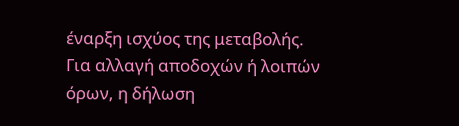έναρξη ισχύος της μεταβολής. Για αλλαγή αποδοχών ή λοιπών όρων, η δήλωση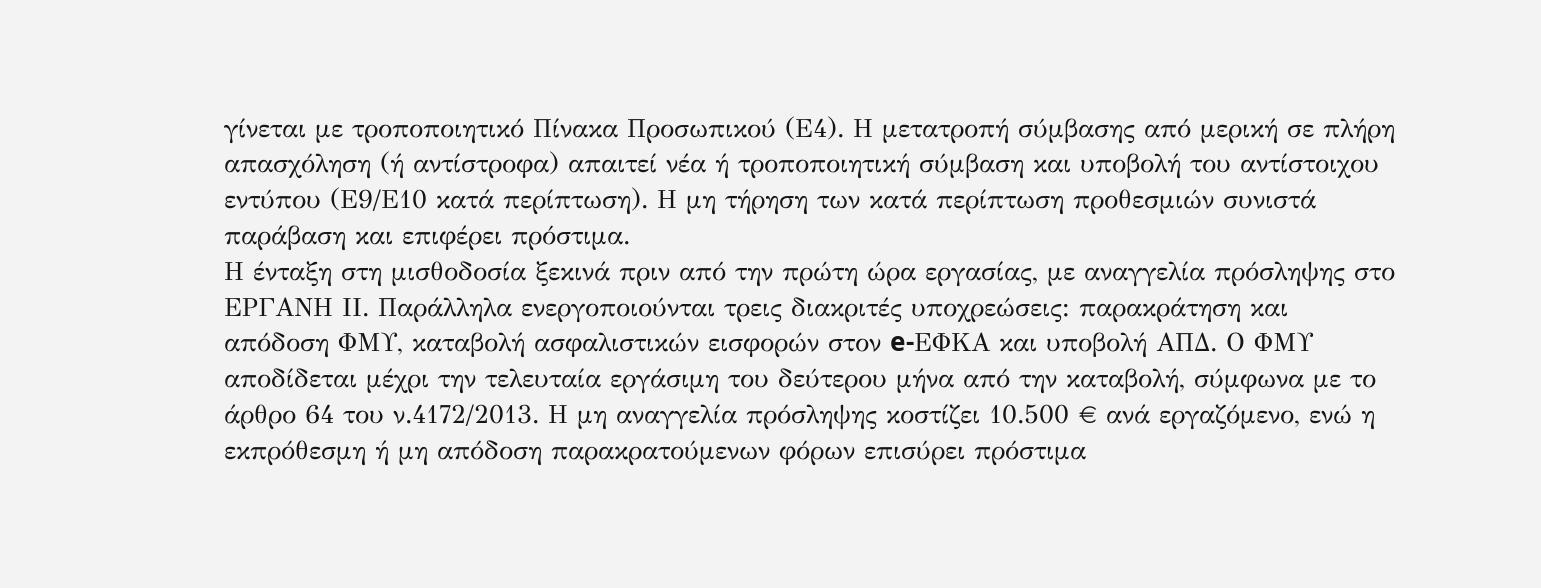γίνεται με τροποποιητικό Πίνακα Προσωπικού (Ε4). Η μετατροπή σύμβασης από μερική σε πλήρη απασχόληση (ή αντίστροφα) απαιτεί νέα ή τροποποιητική σύμβαση και υποβολή του αντίστοιχου εντύπου (Ε9/Ε10 κατά περίπτωση). Η μη τήρηση των κατά περίπτωση προθεσμιών συνιστά παράβαση και επιφέρει πρόστιμα.
Η ένταξη στη μισθοδοσία ξεκινά πριν από την πρώτη ώρα εργασίας, με αναγγελία πρόσληψης στο ΕΡΓΑΝΗ ΙΙ. Παράλληλα ενεργοποιούνται τρεις διακριτές υποχρεώσεις: παρακράτηση και απόδοση ΦΜΥ, καταβολή ασφαλιστικών εισφορών στον e-ΕΦΚΑ και υποβολή ΑΠΔ. Ο ΦΜΥ αποδίδεται μέχρι την τελευταία εργάσιμη του δεύτερου μήνα από την καταβολή, σύμφωνα με το άρθρο 64 του ν.4172/2013. Η μη αναγγελία πρόσληψης κοστίζει 10.500 € ανά εργαζόμενο, ενώ η εκπρόθεσμη ή μη απόδοση παρακρατούμενων φόρων επισύρει πρόστιμα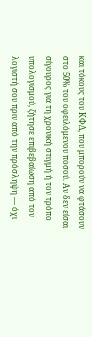και τόκους του ΚΦΔ, που μπορούν να φτάσουν στο 50% του οφειλόμενου ποσού. Αν δεν είσαι σίγουρος για τη χρονική στιγμή ή τον τρόπο υπολογισμού, ζήτησε επιβεβαίωση από τον λογιστή σου πριν από την πρόσληψη — όχι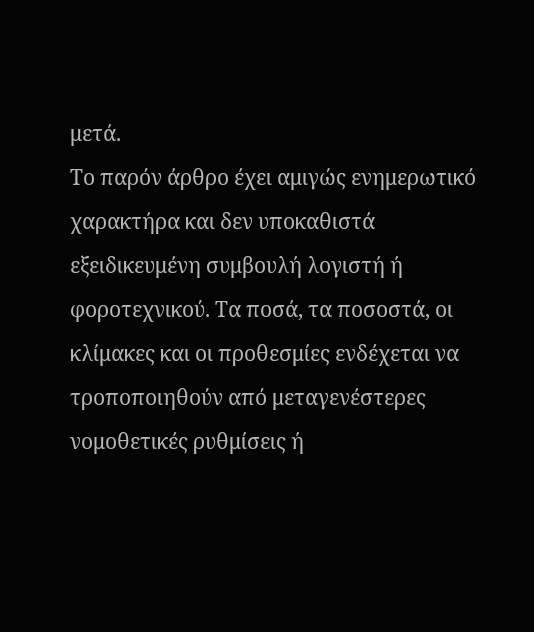μετά.
Το παρόν άρθρο έχει αμιγώς ενημερωτικό χαρακτήρα και δεν υποκαθιστά εξειδικευμένη συμβουλή λογιστή ή φοροτεχνικού. Τα ποσά, τα ποσοστά, οι κλίμακες και οι προθεσμίες ενδέχεται να τροποποιηθούν από μεταγενέστερες νομοθετικές ρυθμίσεις ή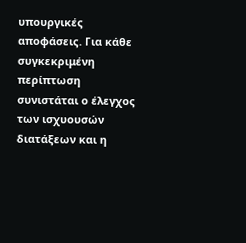υπουργικές αποφάσεις. Για κάθε συγκεκριμένη περίπτωση συνιστάται ο έλεγχος των ισχυουσών διατάξεων και η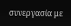συνεργασία με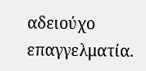αδειούχο επαγγελματία.